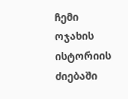ჩემი ოჯახის ისტორიის ძიებაში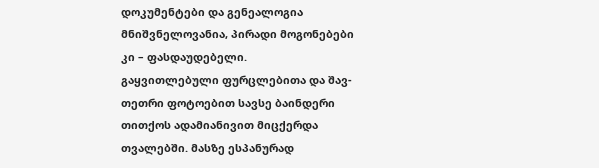დოკუმენტები და გენეალოგია მნიშვნელოვანია, პირადი მოგონებები კი – ფასდაუდებელი.
გაყვითლებული ფურცლებითა და შავ-თეთრი ფოტოებით სავსე ბაინდერი თითქოს ადამიანივით მიცქერდა თვალებში. მასზე ესპანურად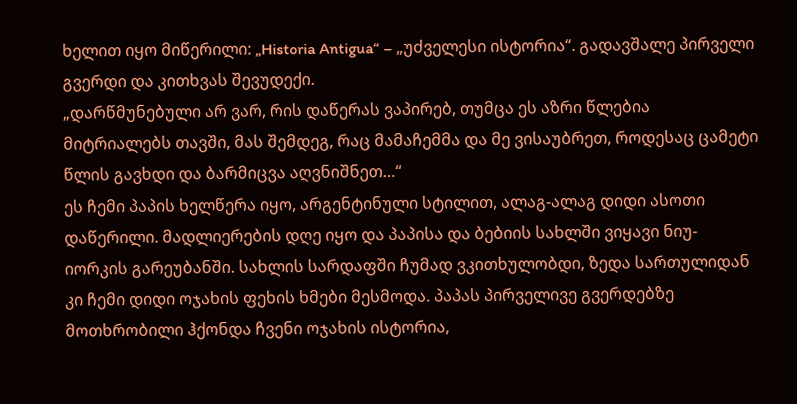ხელით იყო მიწერილი: „Historia Antigua“ – „უძველესი ისტორია“. გადავშალე პირველი გვერდი და კითხვას შევუდექი.
„დარწმუნებული არ ვარ, რის დაწერას ვაპირებ, თუმცა ეს აზრი წლებია მიტრიალებს თავში, მას შემდეგ, რაც მამაჩემმა და მე ვისაუბრეთ, როდესაც ცამეტი წლის გავხდი და ბარმიცვა აღვნიშნეთ…“
ეს ჩემი პაპის ხელწერა იყო, არგენტინული სტილით, ალაგ-ალაგ დიდი ასოთი დაწერილი. მადლიერების დღე იყო და პაპისა და ბებიის სახლში ვიყავი ნიუ-იორკის გარეუბანში. სახლის სარდაფში ჩუმად ვკითხულობდი, ზედა სართულიდან კი ჩემი დიდი ოჯახის ფეხის ხმები მესმოდა. პაპას პირველივე გვერდებზე მოთხრობილი ჰქონდა ჩვენი ოჯახის ისტორია,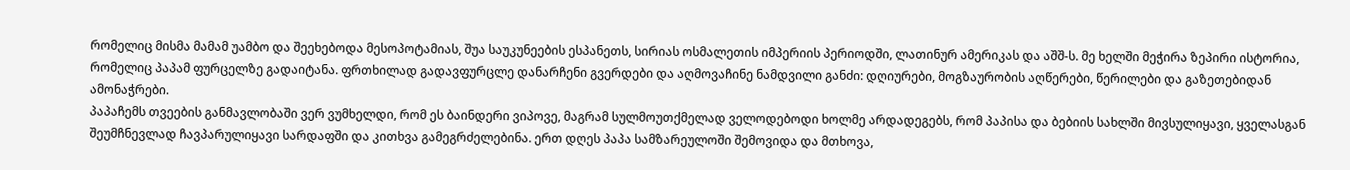რომელიც მისმა მამამ უამბო და შეეხებოდა მესოპოტამიას, შუა საუკუნეების ესპანეთს, სირიას ოსმალეთის იმპერიის პერიოდში, ლათინურ ამერიკას და აშშ-ს. მე ხელში მეჭირა ზეპირი ისტორია, რომელიც პაპამ ფურცელზე გადაიტანა. ფრთხილად გადავფურცლე დანარჩენი გვერდები და აღმოვაჩინე ნამდვილი განძი: დღიურები, მოგზაურობის აღწერები, წერილები და გაზეთებიდან ამონაჭრები.
პაპაჩემს თვეების განმავლობაში ვერ ვუმხელდი, რომ ეს ბაინდერი ვიპოვე, მაგრამ სულმოუთქმელად ველოდებოდი ხოლმე არდადეგებს, რომ პაპისა და ბებიის სახლში მივსულიყავი, ყველასგან შეუმჩნევლად ჩავპარულიყავი სარდაფში და კითხვა გამეგრძელებინა. ერთ დღეს პაპა სამზარეულოში შემოვიდა და მთხოვა,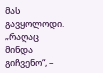მას გავყოლოდი. „რაღაც მინდა გიჩვენო“, –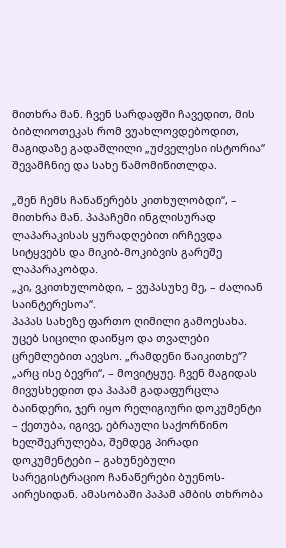მითხრა მან. ჩვენ სარდაფში ჩავედით, მის ბიბლიოთეკას რომ ვუახლოვდებოდით, მაგიდაზე გადაშლილი „უძველესი ისტორია“ შევამჩნიე და სახე წამომიწითლდა.

„შენ ჩემს ჩანაწერებს კითხულობდი“, – მითხრა მან. პაპაჩემი ინგლისურად ლაპარაკისას ყურადღებით ირჩევდა სიტყვებს და მიკიბ-მოკიბვის გარეშე ლაპარაკობდა.
„კი, ვკითხულობდი, – ვუპასუხე მე, – ძალიან საინტერესოა“.
პაპას სახეზე ფართო ღიმილი გამოესახა. უცებ სიცილი დაიწყო და თვალები ცრემლებით აევსო. „რამდენი წაიკითხე“?
„არც ისე ბევრი“, – მოვიტყუე. ჩვენ მაგიდას მივუსხედით და პაპამ გადაფურცლა ბაინდერი, ჯერ იყო რელიგიური დოკუმენტი – ქეთუბა, იგივე, ებრაული საქორწინო ხელშეკრულება, შემდეგ პირადი დოკუმენტები – გახუნებული სარეგისტრაციო ჩანაწერები ბუენოს-აირესიდან. ამასობაში პაპამ ამბის თხრობა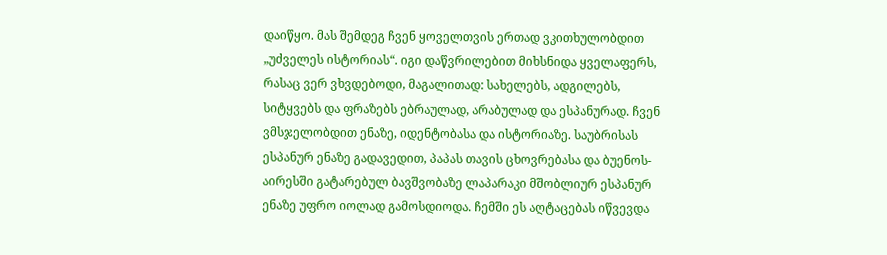დაიწყო. მას შემდეგ ჩვენ ყოველთვის ერთად ვკითხულობდით „უძველეს ისტორიას“. იგი დაწვრილებით მიხსნიდა ყველაფერს, რასაც ვერ ვხვდებოდი, მაგალითად: სახელებს, ადგილებს, სიტყვებს და ფრაზებს ებრაულად, არაბულად და ესპანურად. ჩვენ ვმსჯელობდით ენაზე, იდენტობასა და ისტორიაზე. საუბრისას ესპანურ ენაზე გადავედით, პაპას თავის ცხოვრებასა და ბუენოს-აირესში გატარებულ ბავშვობაზე ლაპარაკი მშობლიურ ესპანურ ენაზე უფრო იოლად გამოსდიოდა. ჩემში ეს აღტაცებას იწვევდა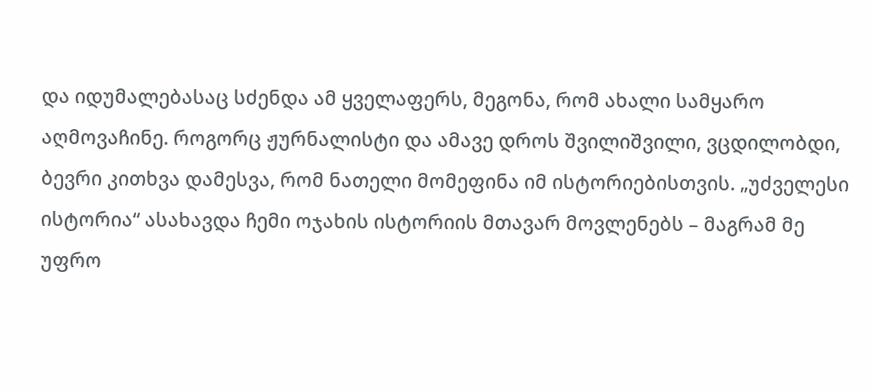და იდუმალებასაც სძენდა ამ ყველაფერს, მეგონა, რომ ახალი სამყარო აღმოვაჩინე. როგორც ჟურნალისტი და ამავე დროს შვილიშვილი, ვცდილობდი, ბევრი კითხვა დამესვა, რომ ნათელი მომეფინა იმ ისტორიებისთვის. „უძველესი ისტორია“ ასახავდა ჩემი ოჯახის ისტორიის მთავარ მოვლენებს – მაგრამ მე უფრო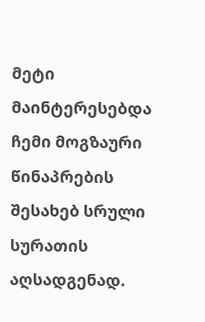მეტი მაინტერესებდა ჩემი მოგზაური წინაპრების შესახებ სრული სურათის აღსადგენად.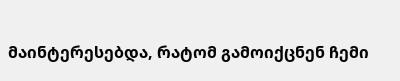მაინტერესებდა, რატომ გამოიქცნენ ჩემი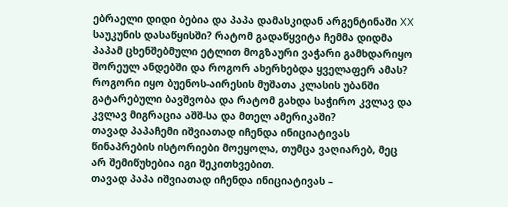ებრაელი დიდი ბებია და პაპა დამასკიდან არგენტინაში XX საუკუნის დასაწყისში? რატომ გადაწყვიტა ჩემმა დიდმა პაპამ ცხენშებმული ეტლით მოგზაური ვაჭარი გამხდარიყო შორეულ ანდებში და როგორ ახერხებდა ყველაფერ ამას? როგორი იყო ბუენოს-აირესის მუშათა კლასის უბანში გატარებული ბავშვობა და რატომ გახდა საჭირო კვლავ და კვლავ მიგრაცია აშშ-სა და მთელ ამერიკაში?
თავად პაპაჩემი იშვიათად იჩენდა ინიციატივას წინაპრების ისტორიები მოეყოლა, თუმცა ვაღიარებ, მეც არ შემიწუხებია იგი შეკითხვებით.
თავად პაპა იშვიათად იჩენდა ინიციატივას –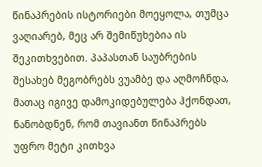წინაპრების ისტორიები მოეყოლა, თუმცა ვაღიარებ, მეც არ შემიწუხებია ის შეკითხვებით. პაპასთან საუბრების შესახებ მეგობრებს ვუამბე და აღმოჩნდა, მათაც იგივე დამოკიდებულება ჰქონდათ, ნანობდნენ, რომ თავიანთ წინაპრებს უფრო მეტი კითხვა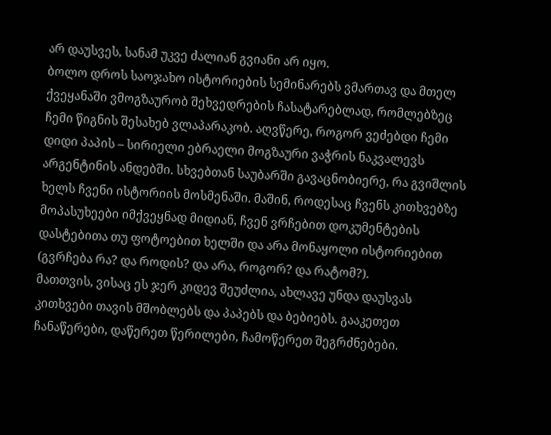არ დაუსვეს, სანამ უკვე ძალიან გვიანი არ იყო.
ბოლო დროს საოჯახო ისტორიების სემინარებს ვმართავ და მთელ ქვეყანაში ვმოგზაურობ შეხვედრების ჩასატარებლად, რომლებზეც ჩემი წიგნის შესახებ ვლაპარაკობ. აღვწერე, როგორ ვეძებდი ჩემი დიდი პაპის – სირიელი ებრაელი მოგზაური ვაჭრის ნაკვალევს არგენტინის ანდებში. სხვებთან საუბარში გავაცნობიერე, რა გვიშლის ხელს ჩვენი ისტორიის მოსმენაში. მაშინ, როდესაც ჩვენს კითხვებზე მოპასუხეები იმქვეყნად მიდიან, ჩვენ ვრჩებით დოკუმენტების დასტებითა თუ ფოტოებით ხელში და არა მონაყოლი ისტორიებით (გვრჩება რა? და როდის? და არა, როგორ? და რატომ?).
მათთვის, ვისაც ეს ჯერ კიდევ შეუძლია, ახლავე უნდა დაუსვას კითხვები თავის მშობლებს და პაპებს და ბებიებს. გააკეთეთ ჩანაწერები, დაწერეთ წერილები, ჩამოწერეთ შეგრძნებები.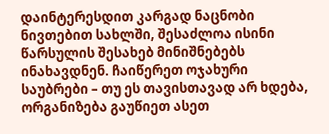დაინტერესდით კარგად ნაცნობი ნივთებით სახლში, შესაძლოა ისინი წარსულის შესახებ მინიშნებებს ინახავდნენ. ჩაიწერეთ ოჯახური საუბრები – თუ ეს თავისთავად არ ხდება, ორგანიზება გაუწიეთ ასეთ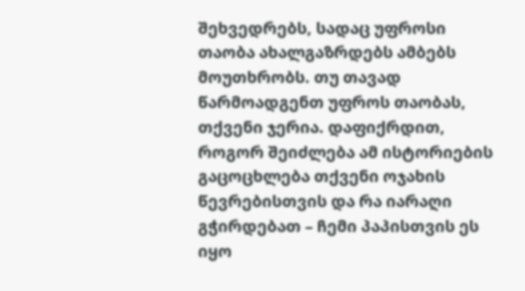შეხვედრებს, სადაც უფროსი თაობა ახალგაზრდებს ამბებს მოუთხრობს. თუ თავად წარმოადგენთ უფროს თაობას, თქვენი ჯერია. დაფიქრდით, როგორ შეიძლება ამ ისტორიების გაცოცხლება თქვენი ოჯახის წევრებისთვის და რა იარაღი გჭირდებათ – ჩემი პაპისთვის ეს იყო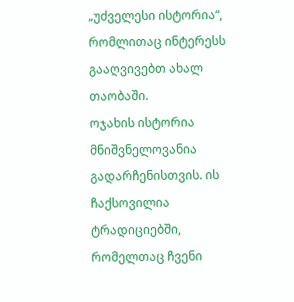„უძველესი ისტორია“, რომლითაც ინტერესს გააღვივებთ ახალ თაობაში.
ოჯახის ისტორია მნიშვნელოვანია გადარჩენისთვის. ის ჩაქსოვილია ტრადიციებში, რომელთაც ჩვენი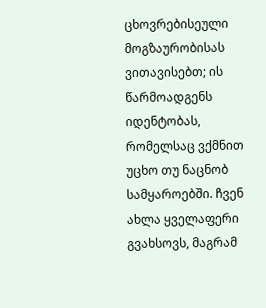ცხოვრებისეული მოგზაურობისას ვითავისებთ; ის წარმოადგენს იდენტობას, რომელსაც ვქმნით უცხო თუ ნაცნობ სამყაროებში. ჩვენ ახლა ყველაფერი გვახსოვს, მაგრამ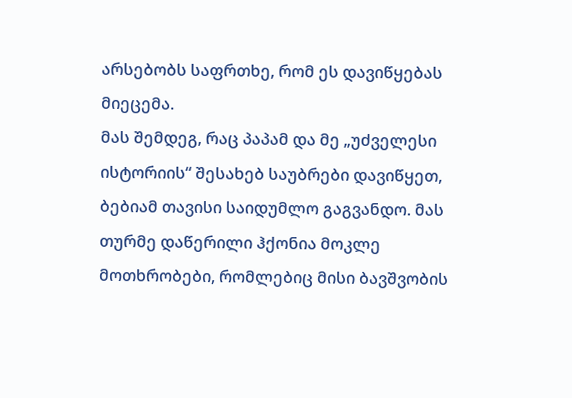არსებობს საფრთხე, რომ ეს დავიწყებას მიეცემა.
მას შემდეგ, რაც პაპამ და მე „უძველესი ისტორიის“ შესახებ საუბრები დავიწყეთ, ბებიამ თავისი საიდუმლო გაგვანდო. მას თურმე დაწერილი ჰქონია მოკლე მოთხრობები, რომლებიც მისი ბავშვობის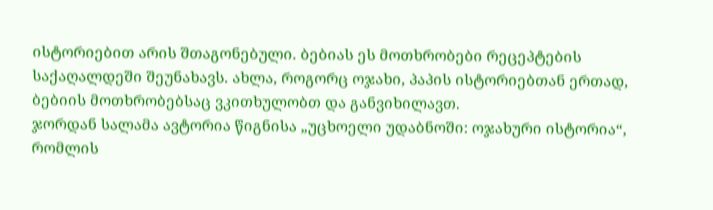ისტორიებით არის შთაგონებული. ბებიას ეს მოთხრობები რეცეპტების საქაღალდეში შეუნახავს. ახლა, როგორც ოჯახი, პაპის ისტორიებთან ერთად, ბებიის მოთხრობებსაც ვკითხულობთ და განვიხილავთ.
ჯორდან სალამა ავტორია წიგნისა „უცხოელი უდაბნოში: ოჯახური ისტორია“, რომლის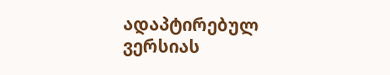ადაპტირებულ ვერსიას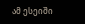ამ ესეიში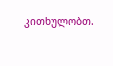კითხულობთ.